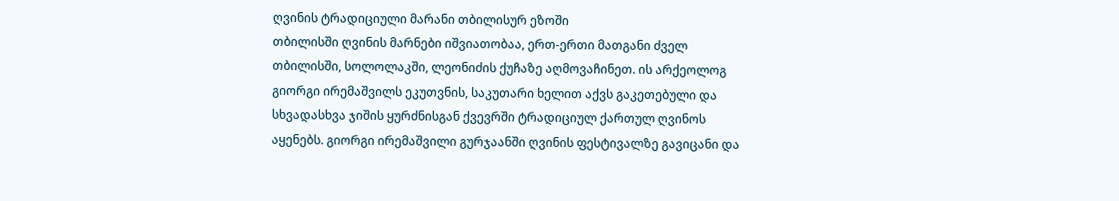ღვინის ტრადიციული მარანი თბილისურ ეზოში
თბილისში ღვინის მარნები იშვიათობაა, ერთ-ერთი მათგანი ძველ თბილისში, სოლოლაკში, ლეონიძის ქუჩაზე აღმოვაჩინეთ. ის არქეოლოგ გიორგი ირემაშვილს ეკუთვნის, საკუთარი ხელით აქვს გაკეთებული და სხვადასხვა ჯიშის ყურძნისგან ქვევრში ტრადიციულ ქართულ ღვინოს აყენებს. გიორგი ირემაშვილი გურჯაანში ღვინის ფესტივალზე გავიცანი და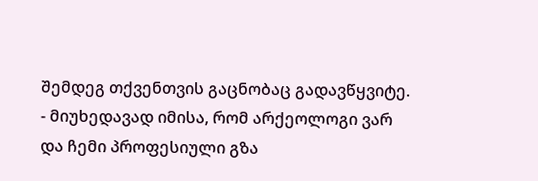შემდეგ თქვენთვის გაცნობაც გადავწყვიტე.
- მიუხედავად იმისა, რომ არქეოლოგი ვარ და ჩემი პროფესიული გზა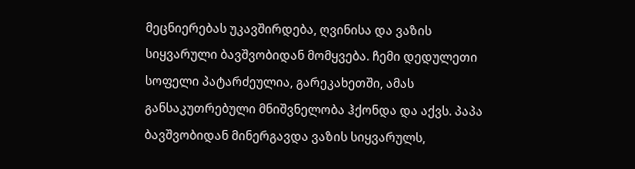მეცნიერებას უკავშირდება, ღვინისა და ვაზის სიყვარული ბავშვობიდან მომყვება. ჩემი დედულეთი სოფელი პატარძეულია, გარეკახეთში, ამას განსაკუთრებული მნიშვნელობა ჰქონდა და აქვს. პაპა ბავშვობიდან მინერგავდა ვაზის სიყვარულს,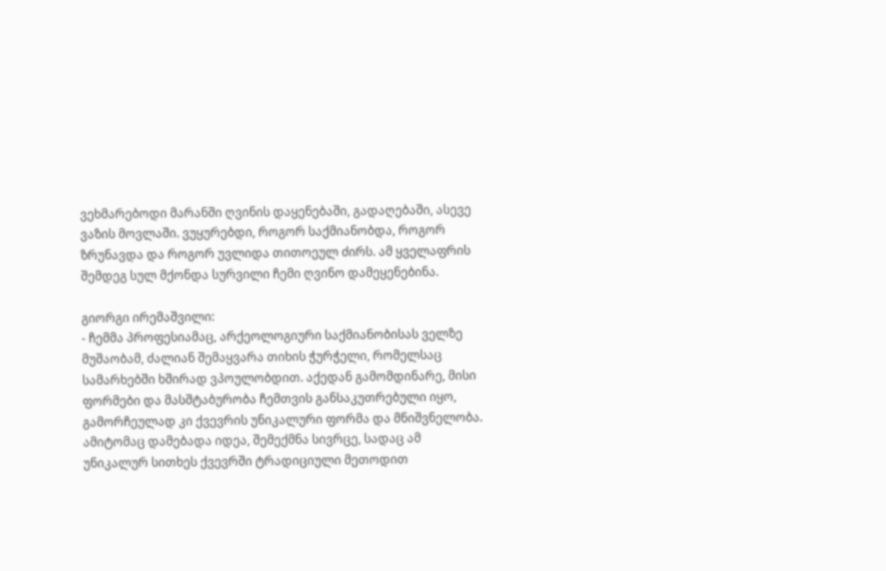ვეხმარებოდი მარანში ღვინის დაყენებაში, გადაღებაში, ასევე ვაზის მოვლაში. ვუყურებდი, როგორ საქმიანობდა, როგორ ზრუნავდა და როგორ უვლიდა თითოეულ ძირს. ამ ყველაფრის შემდეგ სულ მქონდა სურვილი ჩემი ღვინო დამეყენებინა.

გიორგი ირემაშვილი:
- ჩემმა პროფესიამაც, არქეოლოგიური საქმიანობისას ველზე მუშაობამ, ძალიან შემაყვარა თიხის ჭურჭელი, რომელსაც სამარხებში ხშირად ვპოულობდით. აქედან გამომდინარე, მისი ფორმები და მასშტაბურობა ჩემთვის განსაკუთრებული იყო, გამორჩეულად კი ქვევრის უნიკალური ფორმა და მნიშვნელობა. ამიტომაც დამებადა იდეა, შემექმნა სივრცე, სადაც ამ უნიკალურ სითხეს ქვევრში ტრადიციული მეთოდით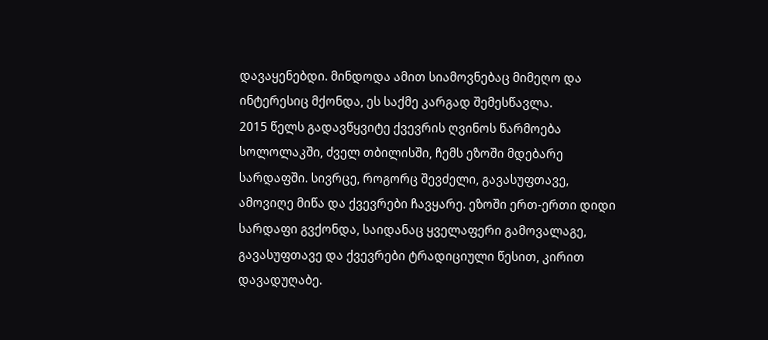დავაყენებდი. მინდოდა ამით სიამოვნებაც მიმეღო და ინტერესიც მქონდა, ეს საქმე კარგად შემესწავლა.
2015 წელს გადავწყვიტე ქვევრის ღვინოს წარმოება სოლოლაკში, ძველ თბილისში, ჩემს ეზოში მდებარე სარდაფში. სივრცე, როგორც შევძელი, გავასუფთავე, ამოვიღე მიწა და ქვევრები ჩავყარე. ეზოში ერთ-ერთი დიდი სარდაფი გვქონდა, საიდანაც ყველაფერი გამოვალაგე, გავასუფთავე და ქვევრები ტრადიციული წესით, კირით დავადუღაბე.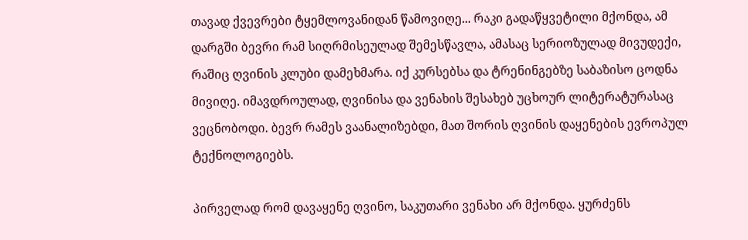თავად ქვევრები ტყემლოვანიდან წამოვიღე... რაკი გადაწყვეტილი მქონდა, ამ დარგში ბევრი რამ სიღრმისეულად შემესწავლა, ამასაც სერიოზულად მივუდექი, რაშიც ღვინის კლუბი დამეხმარა. იქ კურსებსა და ტრენინგებზე საბაზისო ცოდნა მივიღე. იმავდროულად, ღვინისა და ვენახის შესახებ უცხოურ ლიტერატურასაც ვეცნობოდი. ბევრ რამეს ვაანალიზებდი, მათ შორის ღვინის დაყენების ევროპულ ტექნოლოგიებს.

პირველად რომ დავაყენე ღვინო, საკუთარი ვენახი არ მქონდა. ყურძენს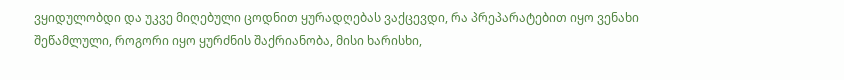ვყიდულობდი და უკვე მიღებული ცოდნით ყურადღებას ვაქცევდი, რა პრეპარატებით იყო ვენახი შეწამლული, როგორი იყო ყურძნის შაქრიანობა, მისი ხარისხი,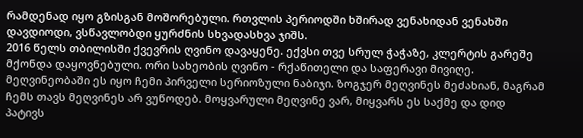რამდენად იყო გზისგან მოშორებული. რთვლის პერიოდში ხშირად ვენახიდან ვენახში დავდიოდი, ვსწავლობდი ყურძნის სხვადასხვა ჯიშს.
2016 წელს თბილისში ქვევრის ღვინო დავაყენე. ექვსი თვე სრულ ჭაჭაზე, კლერტის გარეშე მქონდა დაყოვნებული. ორი სახეობის ღვინო - რქაწითელი და საფერავი მივიღე. მეღვინეობაში ეს იყო ჩემი პირველი სერიოზული ნაბიჯი. ზოგჯერ მეღვინეს მეძახიან, მაგრამ ჩემს თავს მეღვინეს არ ვუწოდებ. მოყვარული მეღვინე ვარ, მიყვარს ეს საქმე და დიდ პატივს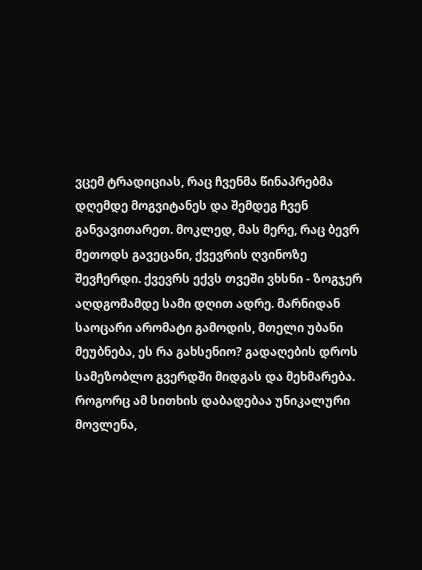ვცემ ტრადიციას, რაც ჩვენმა წინაპრებმა დღემდე მოგვიტანეს და შემდეგ ჩვენ განვავითარეთ. მოკლედ, მას მერე, რაც ბევრ მეთოდს გავეცანი, ქვევრის ღვინოზე შევჩერდი. ქვევრს ექვს თვეში ვხსნი - ზოგჯერ აღდგომამდე სამი დღით ადრე. მარნიდან საოცარი არომატი გამოდის, მთელი უბანი მეუბნება, ეს რა გახსენიო? გადაღების დროს სამეზობლო გვერდში მიდგას და მეხმარება. როგორც ამ სითხის დაბადებაა უნიკალური მოვლენა,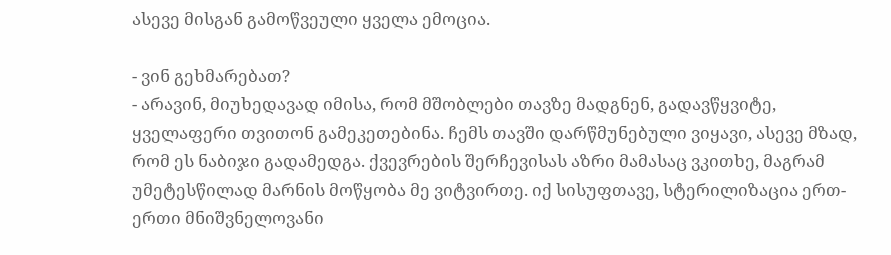ასევე მისგან გამოწვეული ყველა ემოცია.

- ვინ გეხმარებათ?
- არავინ, მიუხედავად იმისა, რომ მშობლები თავზე მადგნენ, გადავწყვიტე, ყველაფერი თვითონ გამეკეთებინა. ჩემს თავში დარწმუნებული ვიყავი, ასევე მზად, რომ ეს ნაბიჯი გადამედგა. ქვევრების შერჩევისას აზრი მამასაც ვკითხე, მაგრამ უმეტესწილად მარნის მოწყობა მე ვიტვირთე. იქ სისუფთავე, სტერილიზაცია ერთ-ერთი მნიშვნელოვანი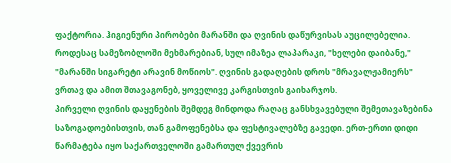ფაქტორია. ჰიგიენური პირობები მარანში და ღვინის დაწურვისას აუცილებელია. როდესაც სამეზობლოში მეხმარებიან, სულ იმაზეა ლაპარაკი, "ხელები დაიბანე," "მარანში სიგარეტი არავინ მოწიოს". ღვინის გადაღების დროს "მრავალჟამიერს" ვრთავ და ამით შთავაგონებ, ყოველივე კარგისთვის გაიხარჯოს.
პირველი ღვინის დაყენების შემდეგ მინდოდა რაღაც განსხვავებული შემეთავაზებინა საზოგადოებისთვის, თან გამოფენებსა და ფესტივალებზე გავედი. ერთ-ერთი დიდი წარმატება იყო საქართველოში გამართულ ქვევრის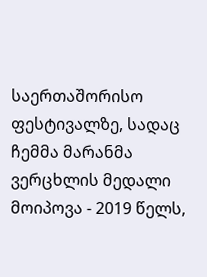საერთაშორისო ფესტივალზე, სადაც ჩემმა მარანმა ვერცხლის მედალი მოიპოვა - 2019 წელს,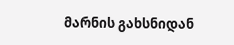მარნის გახსნიდან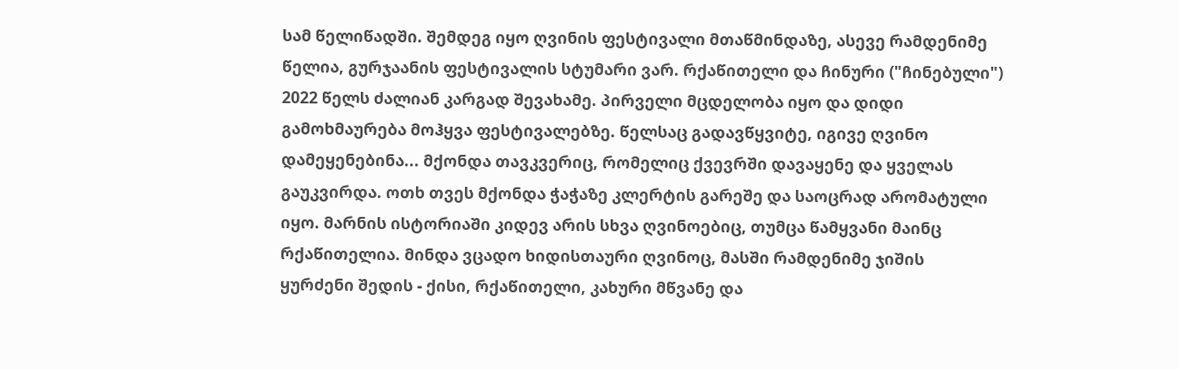სამ წელიწადში. შემდეგ იყო ღვინის ფესტივალი მთაწმინდაზე, ასევე რამდენიმე წელია, გურჯაანის ფესტივალის სტუმარი ვარ. რქაწითელი და ჩინური ("ჩინებული") 2022 წელს ძალიან კარგად შევახამე. პირველი მცდელობა იყო და დიდი გამოხმაურება მოჰყვა ფესტივალებზე. წელსაც გადავწყვიტე, იგივე ღვინო დამეყენებინა... მქონდა თავკვერიც, რომელიც ქვევრში დავაყენე და ყველას გაუკვირდა. ოთხ თვეს მქონდა ჭაჭაზე კლერტის გარეშე და საოცრად არომატული იყო. მარნის ისტორიაში კიდევ არის სხვა ღვინოებიც, თუმცა წამყვანი მაინც რქაწითელია. მინდა ვცადო ხიდისთაური ღვინოც, მასში რამდენიმე ჯიშის ყურძენი შედის - ქისი, რქაწითელი, კახური მწვანე და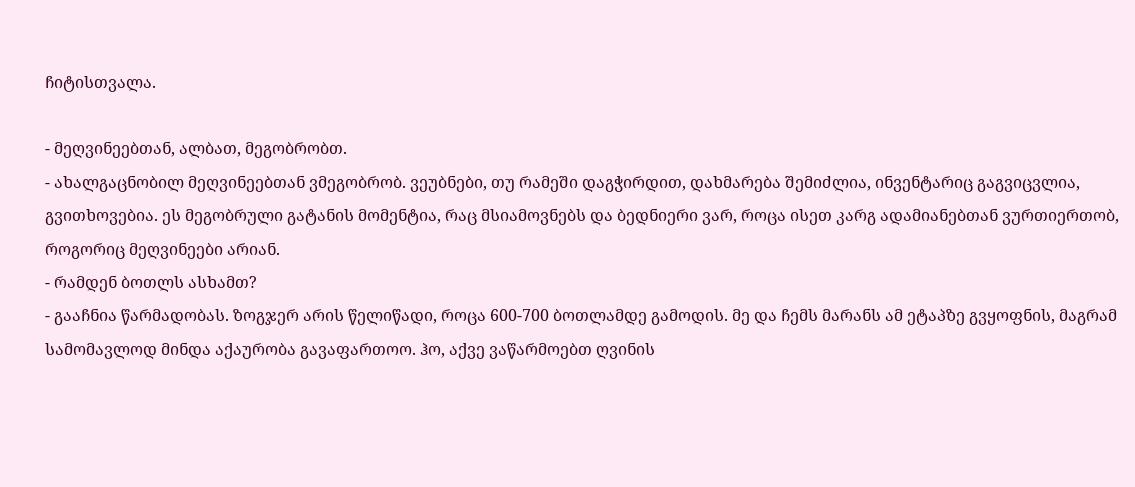ჩიტისთვალა.

- მეღვინეებთან, ალბათ, მეგობრობთ.
- ახალგაცნობილ მეღვინეებთან ვმეგობრობ. ვეუბნები, თუ რამეში დაგჭირდით, დახმარება შემიძლია, ინვენტარიც გაგვიცვლია, გვითხოვებია. ეს მეგობრული გატანის მომენტია, რაც მსიამოვნებს და ბედნიერი ვარ, როცა ისეთ კარგ ადამიანებთან ვურთიერთობ, როგორიც მეღვინეები არიან.
- რამდენ ბოთლს ასხამთ?
- გააჩნია წარმადობას. ზოგჯერ არის წელიწადი, როცა 600-700 ბოთლამდე გამოდის. მე და ჩემს მარანს ამ ეტაპზე გვყოფნის, მაგრამ სამომავლოდ მინდა აქაურობა გავაფართოო. ჰო, აქვე ვაწარმოებთ ღვინის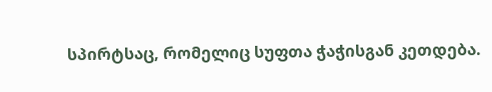სპირტსაც, რომელიც სუფთა ჭაჭისგან კეთდება.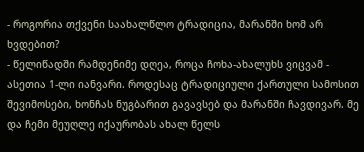- როგორია თქვენი საახალწლო ტრადიცია, მარანში ხომ არ ხვდებით?
- წელიწადში რამდენიმე დღეა, როცა ჩოხა-ახალუხს ვიცვამ - ასეთია 1-ლი იანვარი. როდესაც ტრადიციული ქართული სამოსით შევიმოსები, ხონჩას ნუგბარით გავავსებ და მარანში ჩავდივარ. მე და ჩემი მეუღლე იქაურობას ახალ წელს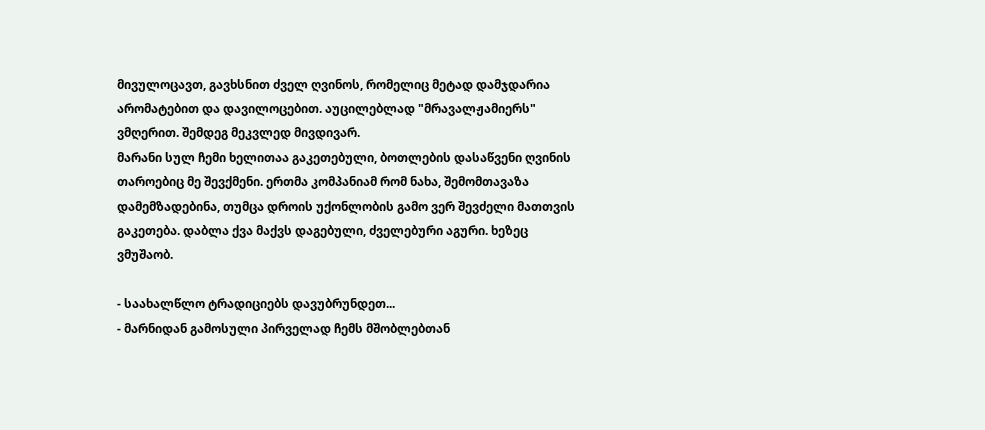მივულოცავთ, გავხსნით ძველ ღვინოს, რომელიც მეტად დამჯდარია არომატებით და დავილოცებით. აუცილებლად "მრავალჟამიერს" ვმღერით. შემდეგ მეკვლედ მივდივარ.
მარანი სულ ჩემი ხელითაა გაკეთებული, ბოთლების დასაწვენი ღვინის თაროებიც მე შევქმენი. ერთმა კომპანიამ რომ ნახა, შემომთავაზა დამემზადებინა, თუმცა დროის უქონლობის გამო ვერ შევძელი მათთვის გაკეთება. დაბლა ქვა მაქვს დაგებული, ძველებური აგური. ხეზეც ვმუშაობ.

- საახალწლო ტრადიციებს დავუბრუნდეთ...
- მარნიდან გამოსული პირველად ჩემს მშობლებთან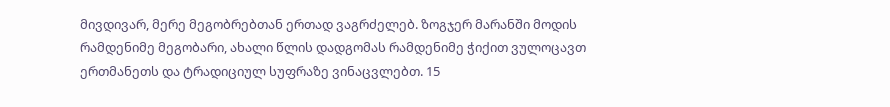მივდივარ, მერე მეგობრებთან ერთად ვაგრძელებ. ზოგჯერ მარანში მოდის რამდენიმე მეგობარი, ახალი წლის დადგომას რამდენიმე ჭიქით ვულოცავთ ერთმანეთს და ტრადიციულ სუფრაზე ვინაცვლებთ. 15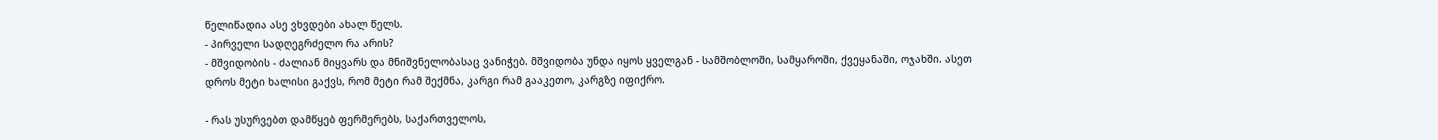წელიწადია ასე ვხვდები ახალ წელს.
- პირველი სადღეგრძელო რა არის?
- მშვიდობის - ძალიან მიყვარს და მნიშვნელობასაც ვანიჭებ. მშვიდობა უნდა იყოს ყველგან - სამშობლოში, სამყაროში, ქვეყანაში, ოჯახში. ასეთ დროს მეტი ხალისი გაქვს, რომ მეტი რამ შექმნა, კარგი რამ გააკეთო, კარგზე იფიქრო.

- რას უსურვებთ დამწყებ ფერმერებს, საქართველოს,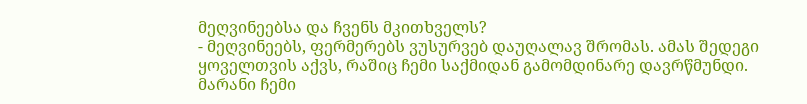მეღვინეებსა და ჩვენს მკითხველს?
- მეღვინეებს, ფერმერებს ვუსურვებ დაუღალავ შრომას. ამას შედეგი ყოველთვის აქვს, რაშიც ჩემი საქმიდან გამომდინარე დავრწმუნდი. მარანი ჩემი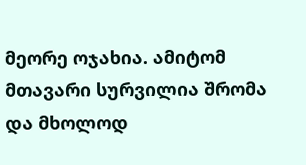მეორე ოჯახია. ამიტომ მთავარი სურვილია შრომა და მხოლოდ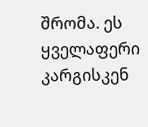შრომა. ეს ყველაფერი კარგისკენ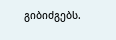გიბიძგებს.